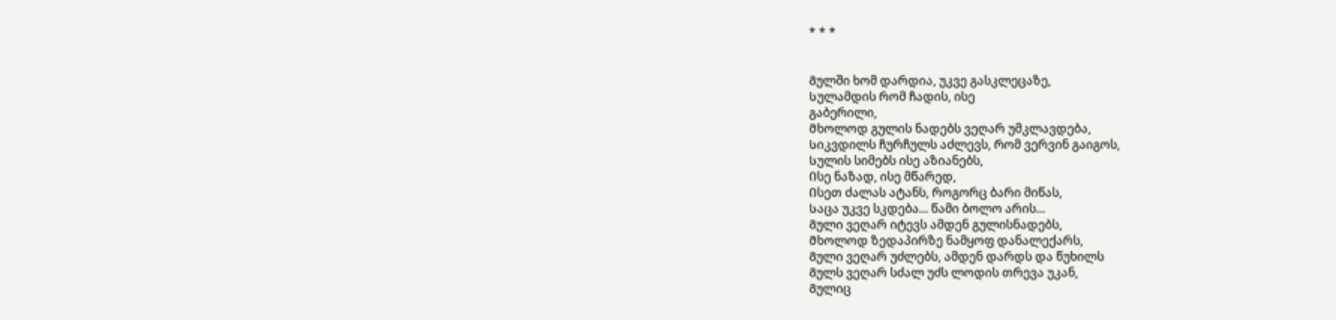* * *


Გულში ხომ დარდია, უკვე გასკლეცაზე,
Სულამდის რომ ჩადის, ისე
გაბერილი,
Მხოლოდ გულის ნადებს ვეღარ უმკლავდება,
Სიკვდილს ჩურჩულს აძლევს, Რომ ვერვინ გაიგოს,
Სულის სიმებს ისე აზიანებს,
Ისე ნაზად, ისე მწარედ,
Ისეთ ძალას ატანს, როგორც ბარი მიწას,
Საცა უკვე სკდება... წამი ბოლო არის...
Გული ვეღარ იტევს ამდენ გულისნადებს,
Მხოლოდ ზედაპირზე ნამყოფ დანალექარს,
Გული ვეღარ უძლებს, ამდენ დარდს და წუხილს
Გულს ვეღარ სძალ უძს ლოდის თრევა უკან,
Გულიც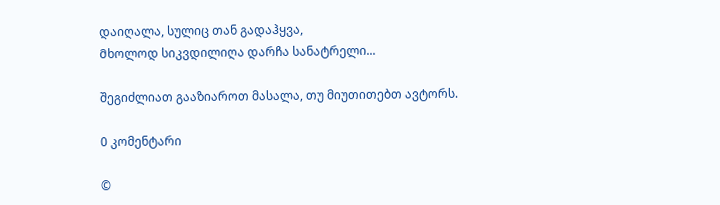დაიღალა, სულიც თან გადაჰყვა,
Მხოლოდ სიკვდილიღა დარჩა სანატრელი...

შეგიძლიათ გააზიაროთ მასალა, თუ მიუთითებთ ავტორს.

0 კომენტარი

©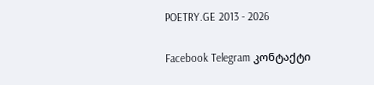POETRY.GE 2013 - 2026

Facebook Telegram კონტაქტი